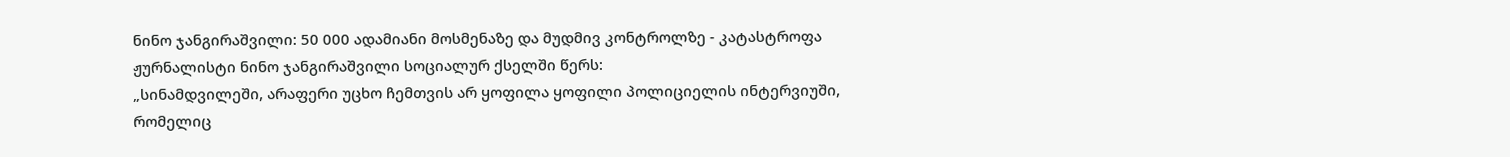ნინო ჯანგირაშვილი: 50 000 ადამიანი მოსმენაზე და მუდმივ კონტროლზე - კატასტროფა
ჟურნალისტი ნინო ჯანგირაშვილი სოციალურ ქსელში წერს:
„სინამდვილეში, არაფერი უცხო ჩემთვის არ ყოფილა ყოფილი პოლიციელის ინტერვიუში, რომელიც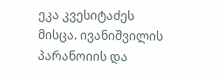ეკა კვესიტაძეს მისცა. ივანიშვილის პარანოიის და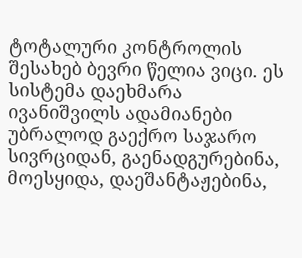ტოტალური კონტროლის შესახებ ბევრი წელია ვიცი. ეს სისტემა დაეხმარა ივანიშვილს ადამიანები უბრალოდ გაექრო საჯარო სივრციდან, გაენადგურებინა, მოესყიდა, დაეშანტაჟებინა,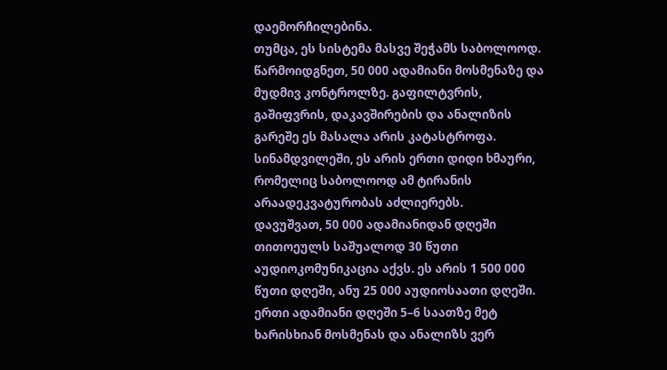დაემორჩილებინა.
თუმცა, ეს სისტემა მასვე შეჭამს საბოლოოდ.
წარმოიდგნეთ, 50 000 ადამიანი მოსმენაზე და მუდმივ კონტროლზე. გაფილტვრის, გაშიფვრის, დაკავშირების და ანალიზის გარეშე ეს მასალა არის კატასტროფა. სინამდვილეში, ეს არის ერთი დიდი ხმაური, რომელიც საბოლოოდ ამ ტირანის არაადეკვატურობას აძლიერებს.
დავუშვათ, 50 000 ადამიანიდან დღეში თითოეულს საშუალოდ 30 წუთი აუდიოკომუნიკაცია აქვს. ეს არის 1 500 000 წუთი დღეში, ანუ 25 000 აუდიოსაათი დღეში.
ერთი ადამიანი დღეში 5–6 საათზე მეტ ხარისხიან მოსმენას და ანალიზს ვერ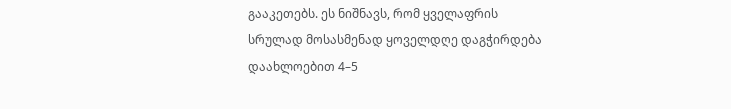გააკეთებს. ეს ნიშნავს, რომ ყველაფრის სრულად მოსასმენად ყოველდღე დაგჭირდება დაახლოებით 4–5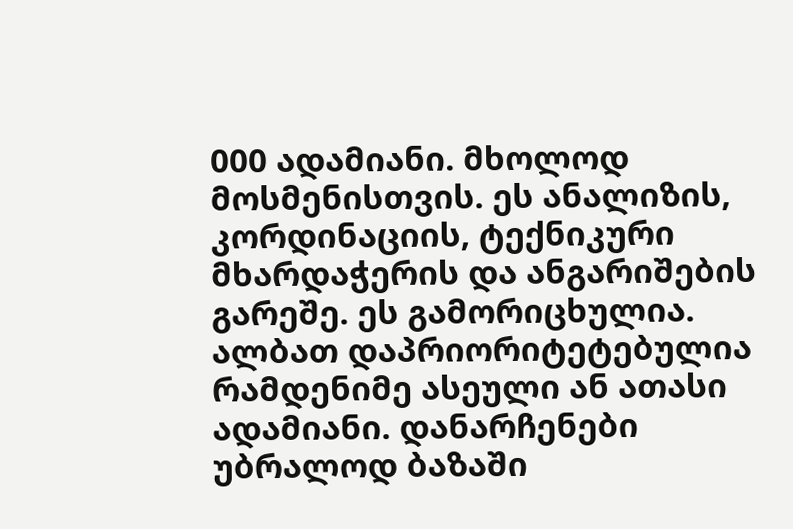000 ადამიანი. მხოლოდ მოსმენისთვის. ეს ანალიზის, კორდინაციის, ტექნიკური მხარდაჭერის და ანგარიშების გარეშე. ეს გამორიცხულია. ალბათ დაპრიორიტეტებულია რამდენიმე ასეული ან ათასი ადამიანი. დანარჩენები უბრალოდ ბაზაში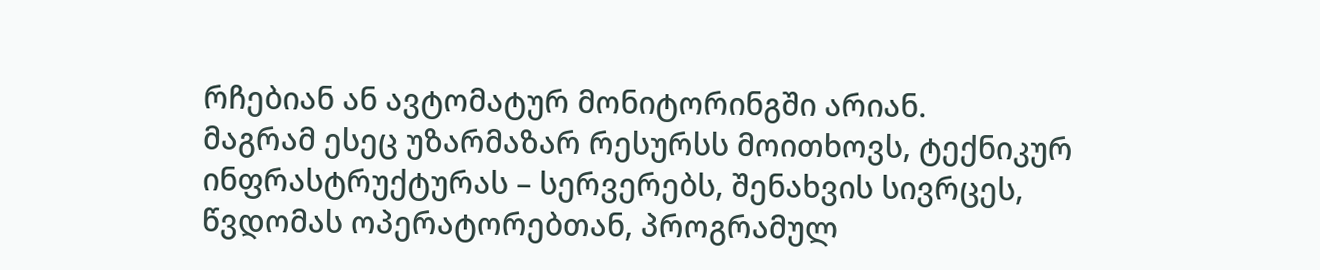რჩებიან ან ავტომატურ მონიტორინგში არიან.
მაგრამ ესეც უზარმაზარ რესურსს მოითხოვს, ტექნიკურ ინფრასტრუქტურას – სერვერებს, შენახვის სივრცეს, წვდომას ოპერატორებთან, პროგრამულ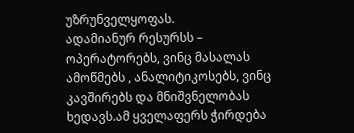უზრუნველყოფას.
ადამიანურ რესურსს – ოპერატორებს, ვინც მასალას ამოწმებს , ანალიტიკოსებს, ვინც კავშირებს და მნიშვნელობას ხედავს.ამ ყველაფერს ჭირდება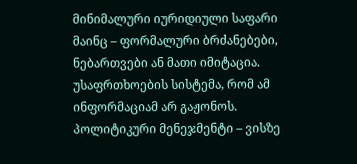მინიმალური იურიდიული საფარი მაინც – ფორმალური ბრძანებები, ნებართვები ან მათი იმიტაცია.
უსაფრთხოების სისტემა, რომ ამ ინფორმაციამ არ გაჟონოს. პოლიტიკური მენეჯმენტი – ვისზე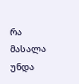რა მასალა უნდა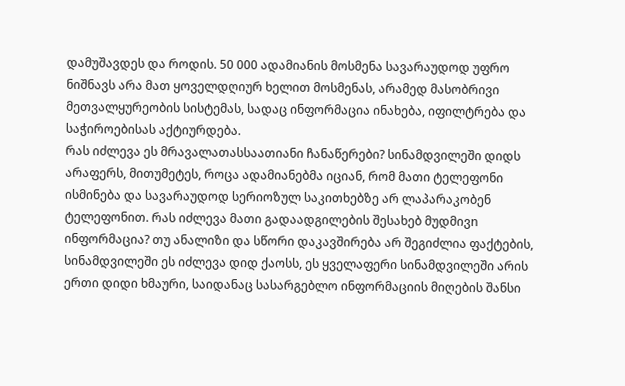დამუშავდეს და როდის. 50 000 ადამიანის მოსმენა სავარაუდოდ უფრო ნიშნავს არა მათ ყოველდღიურ ხელით მოსმენას, არამედ მასობრივი მეთვალყურეობის სისტემას, სადაც ინფორმაცია ინახება, იფილტრება და საჭიროებისას აქტიურდება.
რას იძლევა ეს მრავალათასსაათიანი ჩანაწერები? სინამდვილეში დიდს არაფერს, მითუმეტეს, როცა ადამიანებმა იციან, რომ მათი ტელეფონი ისმინება და სავარაუდოდ სერიოზულ საკითხებზე არ ლაპარაკობენ ტელეფონით. რას იძლევა მათი გადაადგილების შესახებ მუდმივn ინფორმაცია? თუ ანალიზი და სწორი დაკავშირება არ შეგიძლია ფაქტების, სინამდვილეში ეს იძლევა დიდ ქაოსს, ეს ყველაფერი სინამდვილეში არის ერთი დიდი ხმაური, საიდანაც სასარგებლო ინფორმაციის მიღების შანსი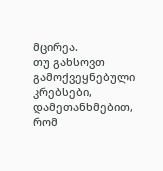მცირეა.
თუ გახსოვთ გამოქვეყნებული კრებსები, დამეთანხმებით, რომ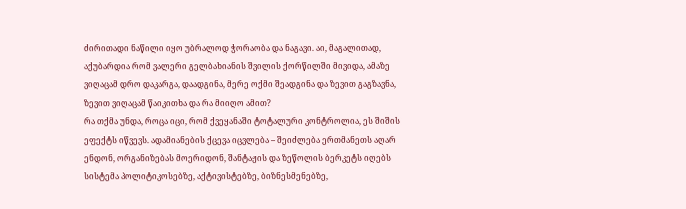ძირითადი ნაწილი იყო უბრალოდ ჭორაობა და ნაგავი. აი, მაგალითად, აქუბარდია რომ ვალერი გელბახიანის შვილის ქორწილში მივიდა, ამაზე ვიღაცამ დრო დაკარგა, დაადგინა, მერე ოქმი შეადგინა და ზევით გაგზავნა, ზევით ვიღაცამ წაიკითხა და რა მიიღო ამით?
რა თქმა უნდა, როცა იცი, რომ ქვეყანაში ტოტალური კონტროლია, ეს შიშის ეფექტს იწვევს. ადამიანების ქცევა იცვლება – შეიძლება ერთმანეთს აღარ ენდონ, ორგანიზებას მოერიდონ, შანტაჟის და ზეწოლის ბერკეტს იღებს სისტემა პოლიტიკოსებზე, აქტივისტებზე, ბიზნესმენებზე,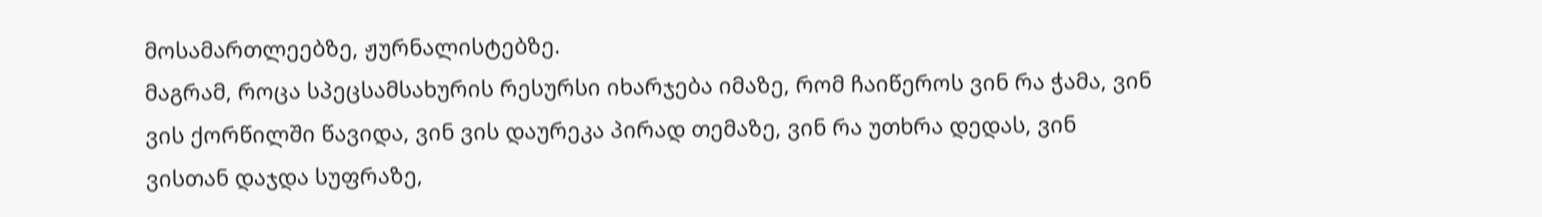მოსამართლეებზე, ჟურნალისტებზე.
მაგრამ, როცა სპეცსამსახურის რესურსი იხარჯება იმაზე, რომ ჩაიწეროს ვინ რა ჭამა, ვინ ვის ქორწილში წავიდა, ვინ ვის დაურეკა პირად თემაზე, ვინ რა უთხრა დედას, ვინ ვისთან დაჯდა სუფრაზე,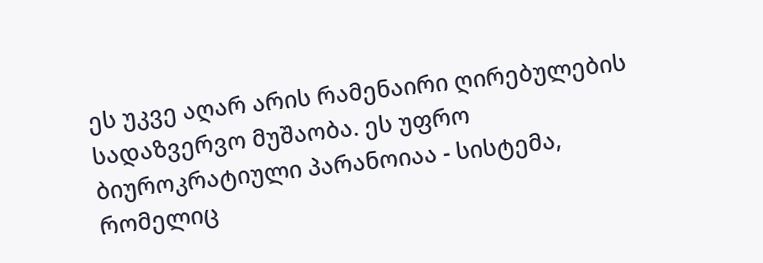ეს უკვე აღარ არის რამენაირი ღირებულების სადაზვერვო მუშაობა. ეს უფრო ბიუროკრატიული პარანოიაა - სისტემა, რომელიც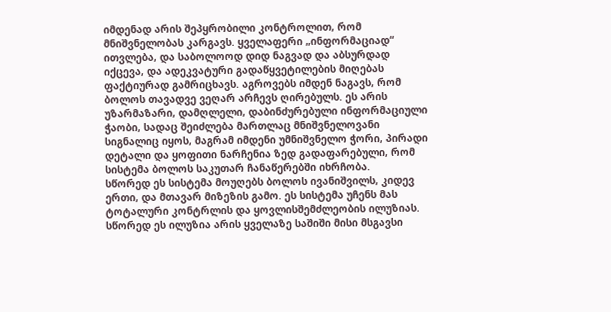იმდენად არის შეპყრობილი კონტროლით, რომ მნიშვნელობას კარგავს. ყველაფერი „ინფორმაციად“ ითვლება, და საბოლოოდ დიდ ნაგვად და აბსურდად იქცევა, და ადეკვატური გადაწყვეტილების მიღებას ფაქტიურად გამრიცხავს. აგროვებს იმდენ ნაგავს, რომ ბოლოს თავადვე ვეღარ არჩევს ღირებულს. ეს არის უზარმაზარი, დამღლელი, დაბინძურებული ინფორმაციული ჭაობი, სადაც შეიძლება მართლაც მნიშვნელოვანი სიგნალიც იყოს, მაგრამ იმდენი უმნიშვნელო ჭორი, პირადი დეტალი და ყოფითი ნარჩენია ზედ გადაფარებული, რომ სისტემა ბოლოს საკუთარ ჩანაწერებში იხრჩობა.
სწორედ ეს სისტემა მოუღებს ბოლოს ივანიშვილს, კიდევ ერთი, და მთავარ მიზეზის გამო. ეს სისტემა უჩენს მას ტოტალური კონტრლის და ყოვლისშემძლეობის ილუზიას. სწორედ ეს ილუზია არის ყველაზე საშიში მისი მსგავსი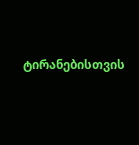ტირანებისთვის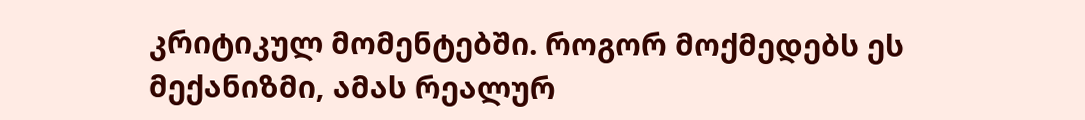კრიტიკულ მომენტებში. როგორ მოქმედებს ეს მექანიზმი, ამას რეალურ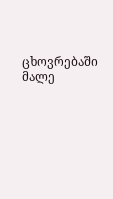ცხოვრებაში მალე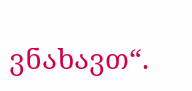ვნახავთ“.